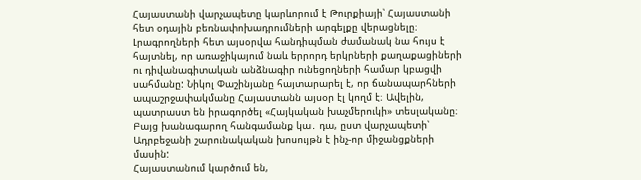Հայաստանի վարչապետը կարևորում է Թուրքիայի՝ Հայաստանի հետ օդային բեռնափոխադրումների արգելքը վերացնելը։ Լրագրողների հետ այսօրվա հանդիպման ժամանակ նա հույս է հայտնել, որ առաջիկայում նաև երրորդ երկրների քաղաքացիների ու դիվանագիտական անձնագիր ունեցողների համար կբացվի սահմանը: Նիկոլ Փաշինյանը հայտարարել է, որ ճանապարհների ապաշրջափակմանը Հայաստանն այսօր էլ կողմ է։ Ավելին, պատրաստ են իրագործել «Հայկական խաչմերուկի» տեսլականը։ Բայց խանագարող հանգամանք կա․ դա, ըստ վարչապետի՝ Ադրբեջանի շարունակական խոսույթն է ինչ-որ միջանցքների մասին:
Հայաստանում կարծում են,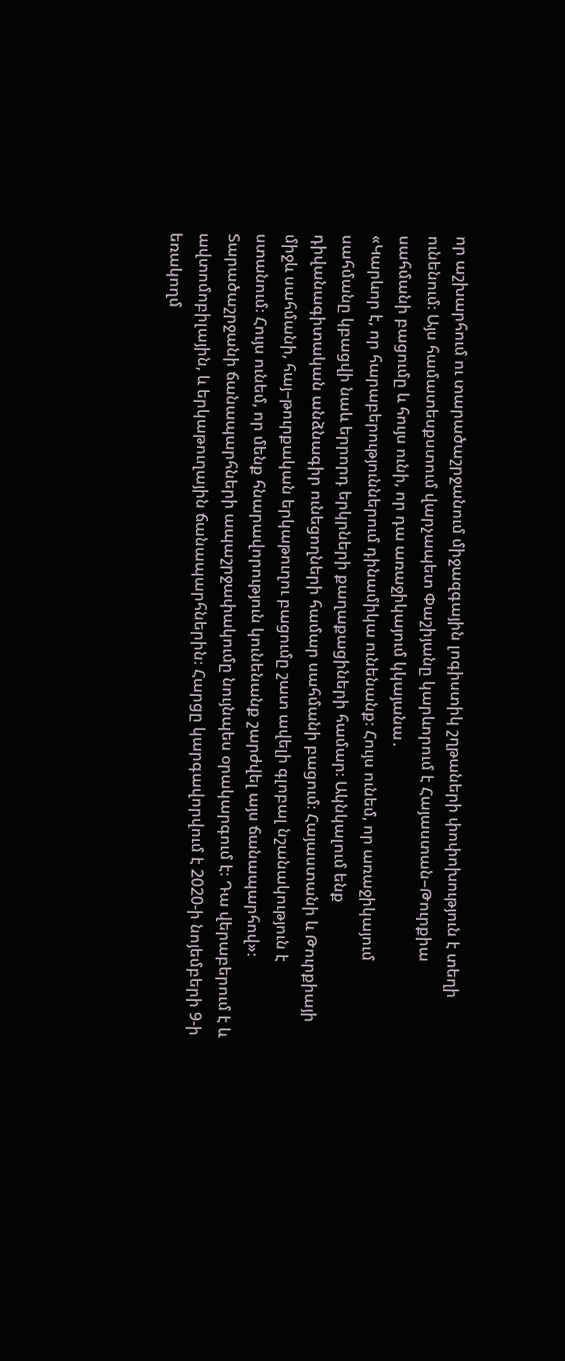որ աշխարհում ու տարածաշրջանում միջազգային լոգիստիկ շղթաների փոփոխություն է տեղի ունենում։ Այս համատեսքստում վարչապետ Փաշիյանը կարևորում է Հայաստան–Թուրքիա սահմանի բացումը և հույս ունի, որ դա առաջիկայում կկայանա․
«Կարևոր է, որ հարաբերություններում դինամիկա ունենանք։ Հույս ունեմ, որ առաջիկայում սահմանը կբացվի նաև երրորդ երկրների քաղաքացիների համար։ Ակնկալում ենք դիվանագիտական անձնագիր ունեցողների համար սահմանի բացում։ Հայաստանի և Թուրքիայի միջև սահմանի, հայ–թուրքական երկաթուղու բացումը շատ ավելի գլոբալ նշանակություն է ստանում։ Հույս ունեմ, որ մենք հնարավորություն կունենանք շարժվել այս ճանապարհով»։
Տարածաշրջանի ճանապարհների ապաշրջափակումը նույնպես օրակարգում է։ Դա վերաբերում է և ավտոմոբիլային, և երկաթուղային ճանապարհներին։ Հարցը կարգավորվում է 2020-ի նոյեմբերի 9-ի եռակողմ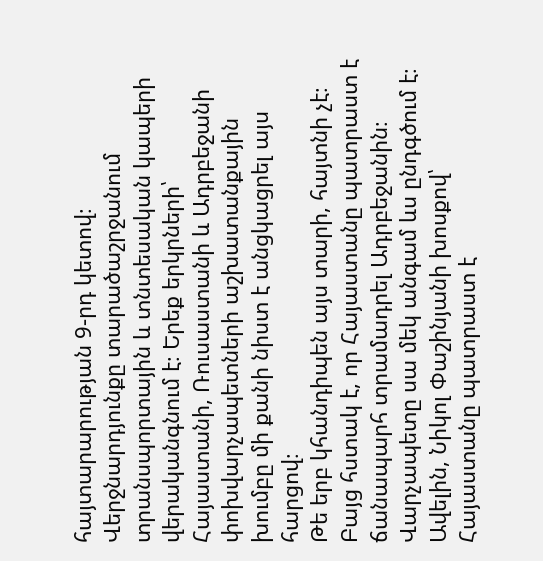հայտարարության 9-րդ կետով։ Վերջնարդյունքը տարածաշրջանում տրանսպորտային և տնտեսական կապերի վերականգնում է։ Երեք երկրների՝ Հայաստանի, Ռուսաստանի և Ադրբեջանի փոխվարչապետների աշխատանքային խումբը մի քանի նիստ է անցկացրել այս հարցով։
Թե երբ կհանդիպեն այս տարի, հայտնի չէ։ Բայց հստակ է, որ Հայաստանը պատրաստ է ճանապարհ տրամադրել Ադրբեջանին։ Վարչապետը սա մեկ անգամ ևս ընդգծում է։ Ավելին, Նիկոլ Փաշինյանի խոսքով՝ Հայաստանը պատրաստ է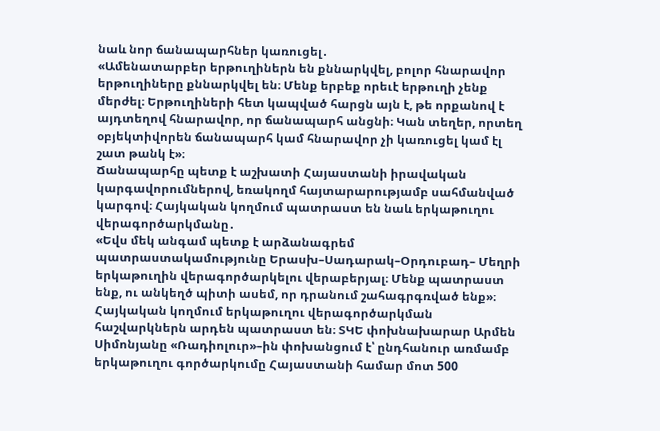նաև նոր ճանապարհներ կառուցել․
«Ամենատարբեր երթուղիներն են քննարկվել, բոլոր հնարավոր երթուղիները քննարկվել են։ Մենք երբեք որեւէ երթուղի չենք մերժել։ Երթուղիների հետ կապված հարցն այն է, թե որքանով է այդտեղով հնարավոր, որ ճանապարհ անցնի։ Կան տեղեր, որտեղ օբյեկտիվորեն ճանապարհ կամ հնարավոր չի կառուցել կամ էլ շատ թանկ է»։
Ճանապարհը պետք է աշխատի Հայաստանի իրավական կարգավորումներով, եռակողմ հայտարարությամբ սահմանված կարգով։ Հայկական կողմում պատրաստ են նաև երկաթուղու վերագործարկմանը․
«Եվս մեկ անգամ պետք է արձանագրեմ պատրաստակամությունը Երասխ–Սադարակ–Օրդուբադ– Մեղրի երկաթուղին վերագործարկելու վերաբերյալ։ Մենք պատրաստ ենք, ու անկեղծ պիտի ասեմ, որ դրանում շահագրգռված ենք»։
Հայկական կողմում երկաթուղու վերագործարկման հաշվարկներն արդեն պատրաստ են։ ՏԿԵ փոխնախարար Արմեն Սիմոնյանը «Ռադիոլուր»–ին փոխանցում է՝ ընդհանուր առմամբ երկաթուղու գործարկումը Հայաստանի համար մոտ 500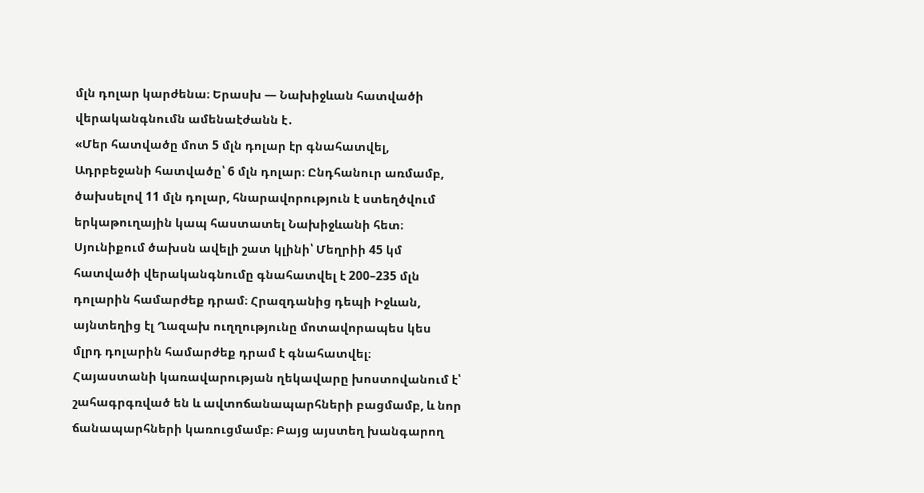մլն դոլար կարժենա։ Երասխ — Նախիջևան հատվածի վերականգնումն ամենաէժանն է․
«Մեր հատվածը մոտ 5 մլն դոլար էր գնահատվել, Ադրբեջանի հատվածը՝ 6 մլն դոլար։ Ընդհանուր առմամբ, ծախսելով 11 մլն դոլար, հնարավորություն է ստեղծվում երկաթուղային կապ հաստատել Նախիջևանի հետ։ Սյունիքում ծախսն ավելի շատ կլինի՝ Մեղրիի 45 կմ հատվածի վերականգնումը գնահատվել է 200–235 մլն դոլարին համարժեք դրամ։ Հրազդանից դեպի Իջևան, այնտեղից էլ Ղազախ ուղղությունը մոտավորապես կես մլրդ դոլարին համարժեք դրամ է գնահատվել։
Հայաստանի կառավարության ղեկավարը խոստովանում է՝ շահագրգռված են և ավտոճանապարհների բացմամբ, և նոր ճանապարհների կառուցմամբ։ Բայց այստեղ խանգարող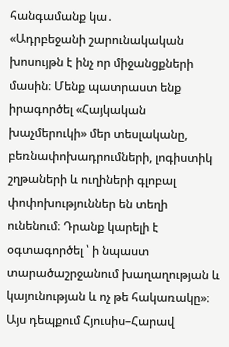հանգամանք կա․
«Ադրբեջանի շարունակական խոսույթն է ինչ որ միջանցքների մասին։ Մենք պատրաստ ենք իրագործել «Հայկական խաչմերուկի» մեր տեսլականը, բեռնափոխադրումների, լոգիստիկ շղթաների և ուղիների գլոբալ փոփոխություններ են տեղի ունենում։ Դրանք կարելի է օգտագործել ՝ ի նպաստ տարածաշրջանում խաղաղության և կայունության և ոչ թե հակառակը»։
Այս դեպքում Հյուսիս–Հարավ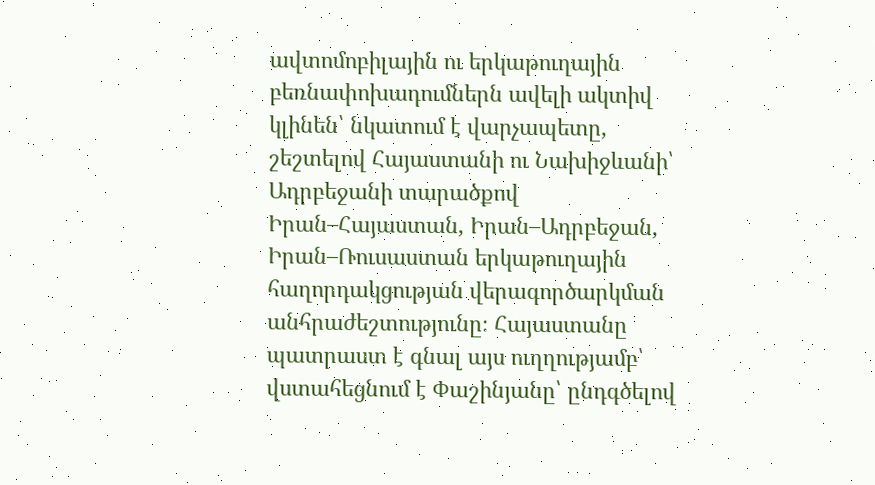ավտոմոբիլային ու երկաթուղային բեռնափոխադումներն ավելի ակտիվ կլինեն՝ նկատում է վարչապետը, շեշտելով Հայաստանի ու Նախիջևանի՝ Ադրբեջանի տարածքով Իրան–Հայաստան, Իրան–Ադրբեջան, Իրան–Ռուսաստան երկաթուղային հաղորդակցության վերագործարկման անհրաժեշտությունը։ Հայաստանը պատրաստ է գնալ այս ուղղությամբ՝ վստահեցնում է Փաշինյանը՝ ընդգծելով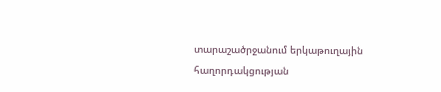տարաշածրջանում երկաթուղային հաղորդակցության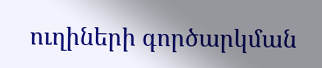ուղիների գործարկման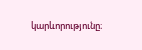կարևորությունը։